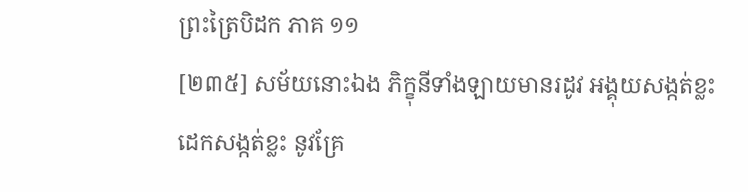ព្រះត្រៃបិដក ភាគ ១១
[២៣៥] សម័យនោះឯង ភិក្ខុនីទាំងឡាយមានរដូវ អង្គុយសង្កត់ខ្លះ ដេកសង្កត់ខ្លះ នូវគ្រែ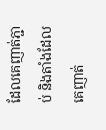ដែលគេញាត់ភ្ជាប់ និងតាំងដែលគេញាត់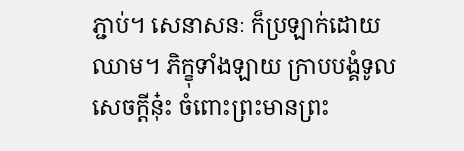ភ្ជាប់។ សេនាសនៈ ក៏ប្រឡាក់ដោយឈាម។ ភិក្ខុទាំងឡាយ ក្រាបបង្គំទូលសេចក្តីនុ៎ះ ចំពោះព្រះមានព្រះ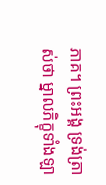ភាគ។ ព្រះអង្គ ទ្រង់ត្រាស់ថា ម្នាលភិក្ខុទាំងឡា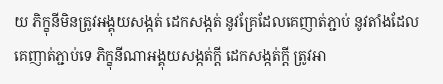យ ភិក្ខុនីមិនត្រូវអង្គុយសង្កត់ ដេកសង្កត់ នូវគ្រែដែលគេញាត់ភ្ជាប់ នូវតាំងដែលគេញាត់ភ្ជាប់ទេ ភិក្ខុនីណាអង្គុយសង្កត់ក្តី ដេកសង្កត់ក្តី ត្រូវអា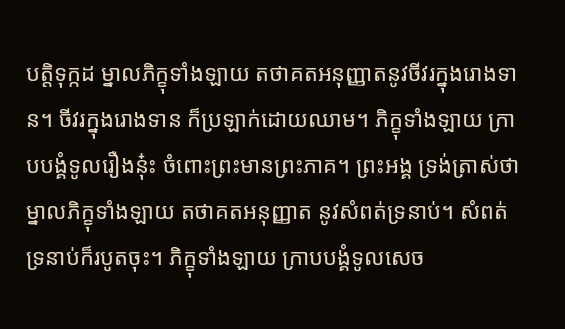បត្តិទុក្កដ ម្នាលភិក្ខុទាំងឡាយ តថាគតអនុញ្ញាតនូវចីវរក្នុងរោងទាន។ ចីវរក្នុងរោងទាន ក៏ប្រឡាក់ដោយឈាម។ ភិក្ខុទាំងឡាយ ក្រាបបង្គំទូលរឿងនុ៎ះ ចំពោះព្រះមានព្រះភាគ។ ព្រះអង្គ ទ្រង់ត្រាស់ថា ម្នាលភិក្ខុទាំងឡាយ តថាគតអនុញ្ញាត នូវសំពត់ទ្រនាប់។ សំពត់ទ្រនាប់ក៏របូតចុះ។ ភិក្ខុទាំងឡាយ ក្រាបបង្គំទូលសេច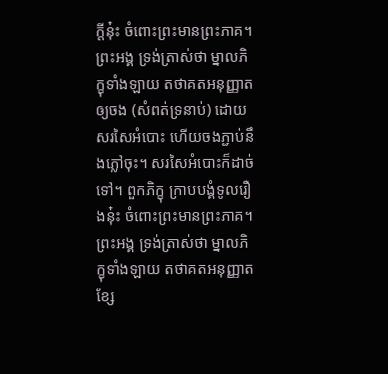ក្តីនុ៎ះ ចំពោះព្រះមានព្រះភាគ។ ព្រះអង្គ ទ្រង់ត្រាស់ថា ម្នាលភិក្ខុទាំងឡាយ តថាគតអនុញ្ញាតឲ្យចង (សំពត់ទ្រនាប់) ដោយសរសៃអំបោះ ហើយចងភ្ជាប់នឹងភ្លៅចុះ។ សរសៃអំបោះក៏ដាច់ទៅ។ ពួកភិក្ខុ ក្រាបបង្គំទូលរឿងនុ៎ះ ចំពោះព្រះមានព្រះភាគ។ ព្រះអង្គ ទ្រង់ត្រាស់ថា ម្នាលភិក្ខុទាំងឡាយ តថាគតអនុញ្ញាត ខ្សែ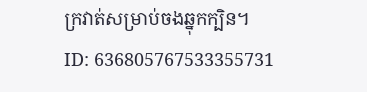ក្រវាត់សម្រាប់ចងឆ្នុកក្បិន។
ID: 636805767533355731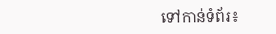ទៅកាន់ទំព័រ៖